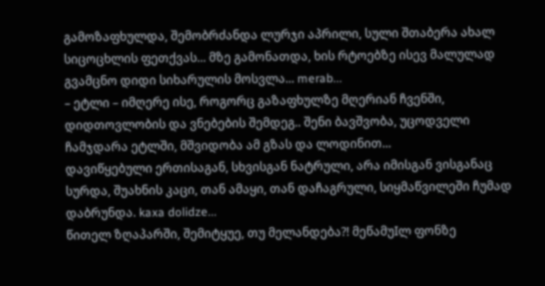გამოზაფხულდა, შემობრძანდა ლურჯი აპრილი, სული შთაბერა ახალ სიცოცხლის ფეთქვას... მზე გამონათდა, ხის რტოებზე ისევ მალულად გვამცნო დიდი სიხარულის მოსვლა... merab...
– ეტლი – იმღერე ისე, როგორც გაზაფხულზე მღერიან ჩვენში, დიდთოვლობის და ვნებების შემდეგ.. შენი ბავშვობა, უცოდველი ჩამჯდარა ეტლში, მშვიდობა ამ გზას და ლოდინით...
დავიწყებული ერთისაგან, სხვისგან ნატრული, არა იმისგან ვისგანაც სურდა, შუახნის კაცი, თან ამაყი, თან დაჩაგრული, სიყმაწვილეში ჩუმად დაბრუნდა. kaxa dolidze...
წითელ ზღაპარში, შემიტყუე, თუ მელანდება?! მეწამუIლ ფონზე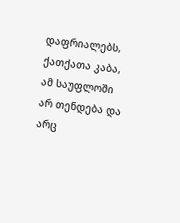დაფრიალებს, ქათქათა კაბა, ამ საუფლოში არ თენდება და არც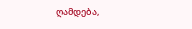ღამდება,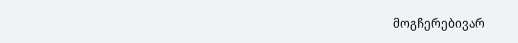მოგჩერებივარ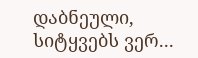დაბნეული, სიტყვებს ვერ...